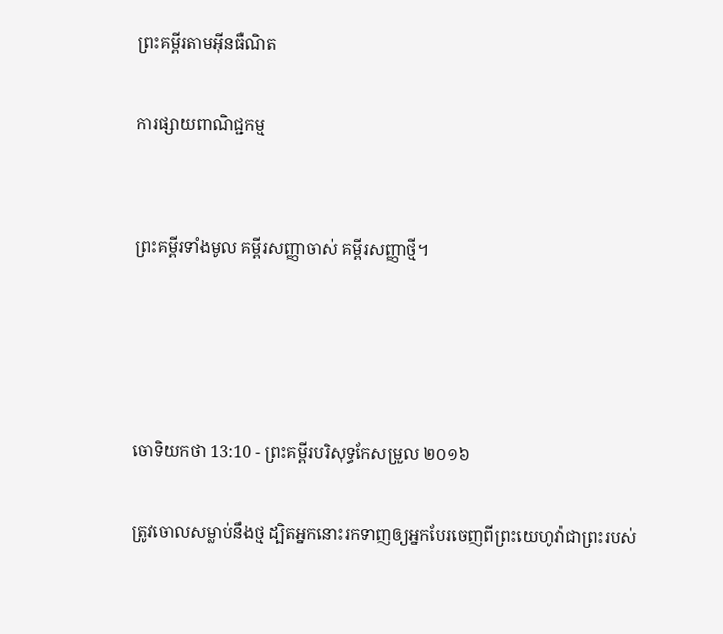ព្រះគម្ពីរតាមអ៊ីនធឺណិត

ការផ្សាយពាណិជ្ជកម្ម


ព្រះគម្ពីរទាំងមូល គម្ពីរសញ្ញាចាស់ គម្ពីរសញ្ញាថ្មី។




ចោទិយ‌កថា 13:10 - ព្រះគម្ពីរបរិសុទ្ធកែសម្រួល ២០១៦

ត្រូវចោលសម្លាប់នឹងថ្ម ដ្បិតអ្នកនោះរកទាញឲ្យអ្នកបែរចេញពីព្រះ‌យេហូវ៉ាជាព្រះរបស់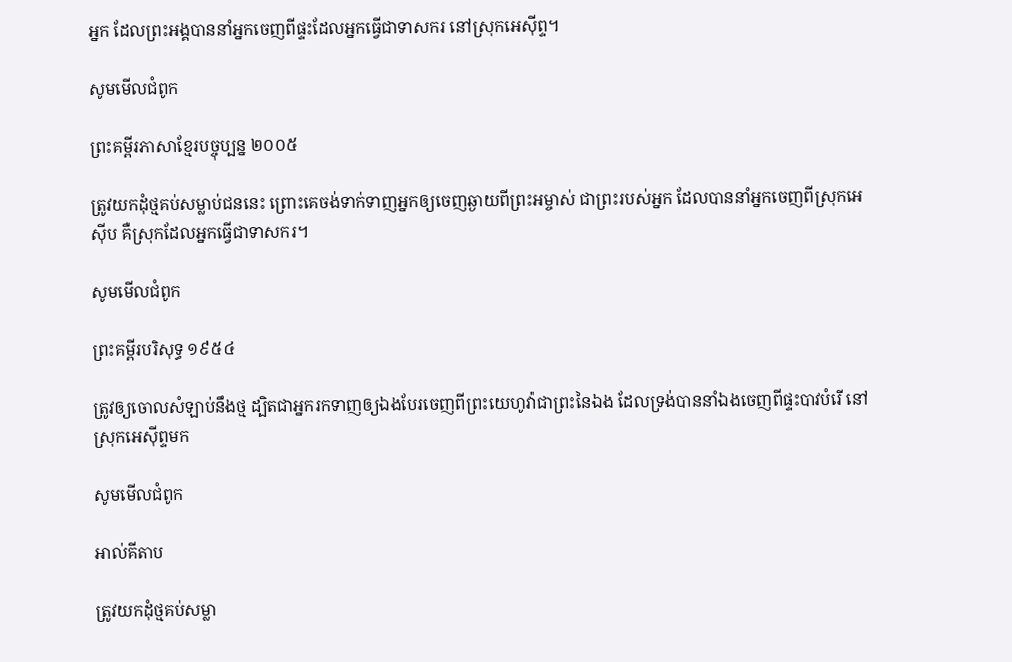អ្នក ដែលព្រះ‌អង្គបាននាំអ្នកចេញពីផ្ទះដែលអ្នកធ្វើជាទាសករ នៅស្រុកអេស៊ីព្ទ។

សូមមើលជំពូក

ព្រះគម្ពីរភាសាខ្មែរបច្ចុប្បន្ន ២០០៥

ត្រូវយកដុំថ្មគប់សម្លាប់ជននេះ ព្រោះគេចង់ទាក់‌ទាញអ្នកឲ្យចេញឆ្ងាយពីព្រះ‌អម្ចាស់ ជាព្រះរបស់អ្នក ដែលបាននាំអ្នកចេញពីស្រុកអេស៊ីប គឺស្រុកដែលអ្នកធ្វើជាទាសករ។

សូមមើលជំពូក

ព្រះគម្ពីរបរិសុទ្ធ ១៩៥៤

ត្រូវឲ្យចោលសំឡាប់នឹងថ្ម ដ្បិតជាអ្នករកទាញឲ្យឯងបែរចេញពីព្រះ‌យេហូវ៉ាជាព្រះនៃឯង ដែលទ្រង់បាននាំឯងចេញពីផ្ទះបាវបំរើ នៅស្រុកអេស៊ីព្ទមក

សូមមើលជំពូក

អាល់គីតាប

ត្រូវយកដុំថ្មគប់សម្លា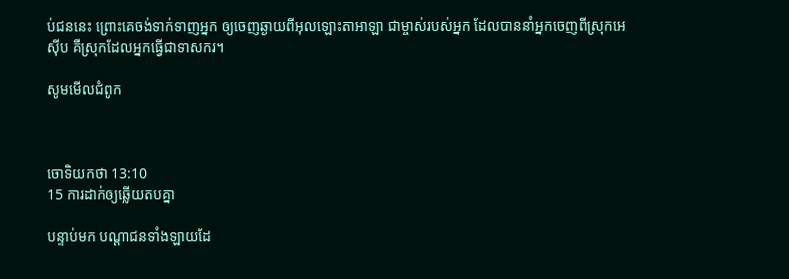ប់ជននេះ ព្រោះគេចង់ទាក់ទាញអ្នក ឲ្យចេញឆ្ងាយពីអុលឡោះ‌តាអាឡា ជាម្ចាស់របស់អ្នក ដែលបាននាំអ្នកចេញពីស្រុកអេស៊ីប គឺស្រុកដែលអ្នកធ្វើជាទាសករ។

សូមមើលជំពូក



ចោទិយ‌កថា 13:10
15 ការដាក់ឲ្យឆ្លើយតបគ្នា

បន្ទាប់មក បណ្ដាជនទាំង‌ឡាយដែ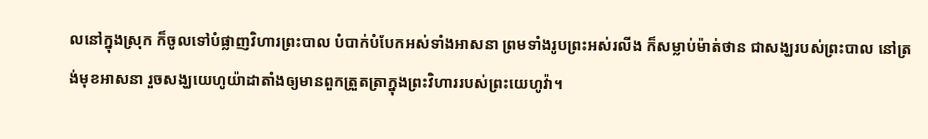លនៅក្នុងស្រុក ក៏ចូលទៅបំផ្លាញវិហារព្រះ‌បាល បំបាក់បំបែកអស់ទាំងអាស‌នា ព្រមទាំងរូបព្រះអស់រលីង ក៏សម្លាប់ម៉ាត់‌ថាន ជាសង្ឃរបស់ព្រះ‌បាល នៅត្រង់មុខអាស‌នា រួចសង្ឃយេហូ‌យ៉ា‌ដាតាំងឲ្យមានពួកត្រួត‌ត្រាក្នុងព្រះ‌វិហាររបស់ព្រះ‌យេហូវ៉ា។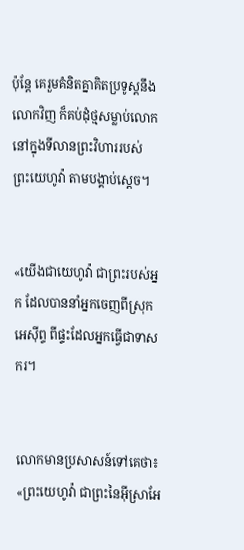ប៉ុន្តែ គេរួមគំនិតគ្នាគិតប្រទូស្តនឹងលោកវិញ ក៏គប់ដុំថ្មសម្លាប់លោក នៅក្នុងទី‌លានព្រះ‌វិហាររបស់ព្រះ‌យេហូវ៉ា តាមបង្គាប់ស្តេច។


«យើងជាយេហូវ៉ា ជាព្រះរបស់អ្នក ដែលបាននាំអ្នកចេញពីស្រុកអេស៊ីព្ទ ពីផ្ទះដែលអ្នកធ្វើជាទាសករ។


លោកមានប្រសាសន៍ទៅគេថា៖ «ព្រះ‌យេហូវ៉ា ជាព្រះនៃអ៊ីស្រា‌អែ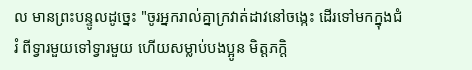ល មានព្រះ‌បន្ទូលដូច្នេះ "ចូរអ្នករាល់គ្នាក្រវាត់ដាវនៅចង្កេះ ដើរទៅមកក្នុងជំរំ ពីទ្វារមួយទៅទ្វារមួយ ហើយសម្លាប់បង‌ប្អូន មិត្តភក្តិ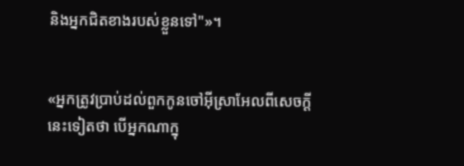និងអ្នកជិតខាងរបស់ខ្លួនទៅ"»។


«អ្នកត្រូវប្រាប់ដល់ពួកកូនចៅអ៊ីស្រា‌អែលពីសេចក្ដីនេះទៀតថា បើអ្នកណាក្នុ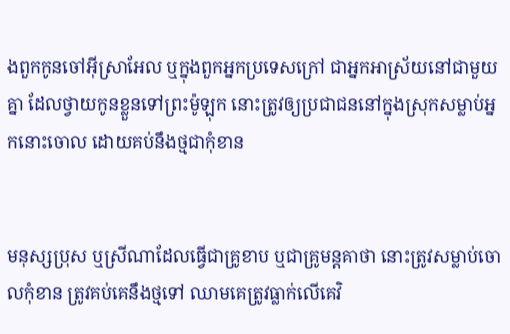ងពួកកូនចៅអ៊ីស្រា‌អែល ឬក្នុងពួកអ្នកប្រទេសក្រៅ ជាអ្នកអាស្រ័យនៅជាមួយគ្នា ដែលថ្វាយកូនខ្លួនទៅព្រះម៉ូឡុក នោះត្រូវឲ្យប្រជា‌ជននៅក្នុងស្រុកសម្លាប់អ្នកនោះចោល ដោយគប់នឹងថ្មជាកុំខាន


មនុស្សប្រុស ឬស្រីណាដែលធ្វើជាគ្រូខាប ឬជាគ្រូមន្ត‌គាថា នោះត្រូវសម្លាប់ចោលកុំខាន ត្រូវគប់គេនឹងថ្មទៅ ឈាមគេត្រូវធ្លាក់លើគេវិ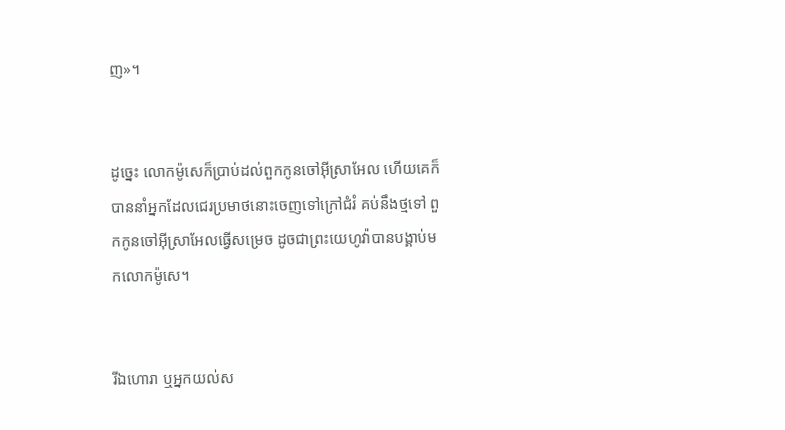ញ»។


ដូច្នេះ លោកម៉ូសេក៏ប្រាប់ដល់ពួកកូនចៅអ៊ីស្រា‌អែល ហើយគេក៏បាននាំអ្នកដែលជេរប្រមាថនោះចេញទៅក្រៅជំរំ គប់នឹងថ្មទៅ ពួកកូនចៅអ៊ីស្រា‌អែលធ្វើសម្រេច ដូចជាព្រះ‌យេហូវ៉ាបានបង្គាប់មកលោកម៉ូសេ។


រីឯហោរា ឬអ្នកយល់ស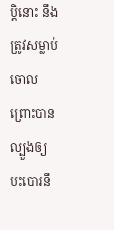ប្តិនោះ នឹងត្រូវសម្លាប់ចោល ព្រោះបានល្បួងឲ្យបះ‌បោរនឹ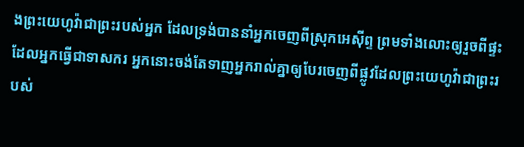ងព្រះ‌យេហូវ៉ាជាព្រះរបស់អ្នក ដែលទ្រង់បាននាំអ្នកចេញពីស្រុកអេស៊ីព្ទ ព្រមទាំងលោះឲ្យរួចពីផ្ទះដែលអ្នកធ្វើជាទាសករ អ្នកនោះចង់តែទាញអ្នករាល់គ្នាឲ្យបែរចេញពីផ្លូវដែលព្រះ‌យេហូវ៉ាជាព្រះរបស់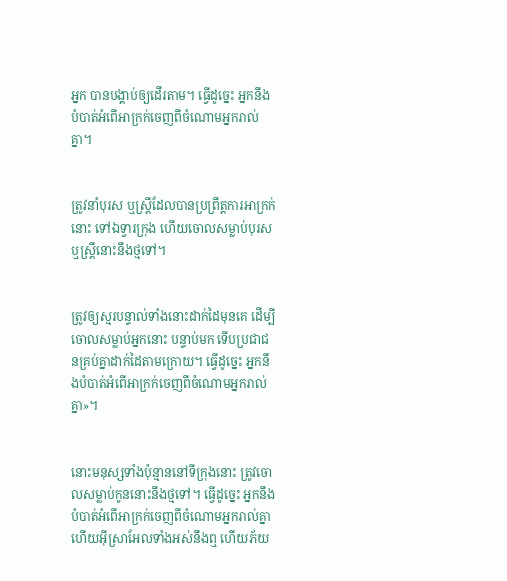អ្នក បានបង្គាប់ឲ្យដើរតាម។ ធ្វើដូច្នេះ អ្នកនឹងបំបាត់អំពើអាក្រក់ចេញពីចំណោមអ្នករាល់គ្នា។


ត្រូវនាំបុរស ឬស្ដ្រីដែលបានប្រព្រឹត្តការអាក្រក់នោះ ទៅឯទ្វារក្រុង ហើយចោលសម្លាប់បុរស ឬស្រ្ដីនោះនឹងថ្មទៅ។


ត្រូវឲ្យស្មរបន្ទាល់ទាំងនោះដាក់ដៃមុនគេ ដើម្បីចោលសម្លាប់អ្នកនោះ បន្ទាប់មក ទើបប្រជា‌ជនគ្រប់គ្នាដាក់ដៃតាមក្រោយ។ ធ្វើដូច្នេះ អ្នកនឹងបំបាត់អំពើអាក្រក់ចេញពីចំណោមអ្នករាល់គ្នា»។


នោះមនុស្សទាំងប៉ុន្មាននៅទីក្រុងនោះ ត្រូវចោលសម្លាប់កូននោះនឹងថ្មទៅ។ ធ្វើដូច្នេះ អ្នកនឹងបំបាត់អំពើអាក្រក់ចេញពីចំណោមអ្នករាល់គ្នា ហើយអ៊ីស្រា‌អែលទាំងអស់នឹងឮ ហើយភ័យ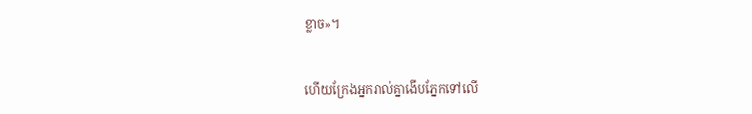ខ្លាច»។


ហើយក្រែងអ្នករាល់គ្នាងើបភ្នែកទៅលើ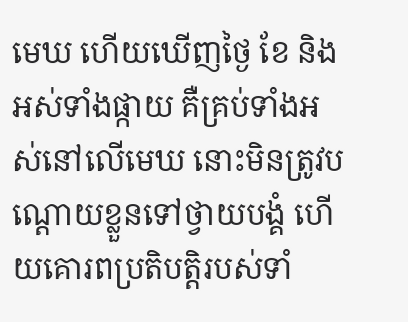មេឃ ហើយឃើញថ្ងៃ ខែ និងអស់ទាំងផ្កាយ គឺគ្រប់ទាំងអស់នៅលើមេឃ នោះមិនត្រូវបណ្ដោយខ្លួនទៅថ្វាយ‌បង្គំ ហើយគោរពប្រតិ‌បត្តិរបស់ទាំ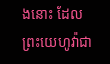ងនោះ ដែលព្រះ‌យេហូវ៉ាជា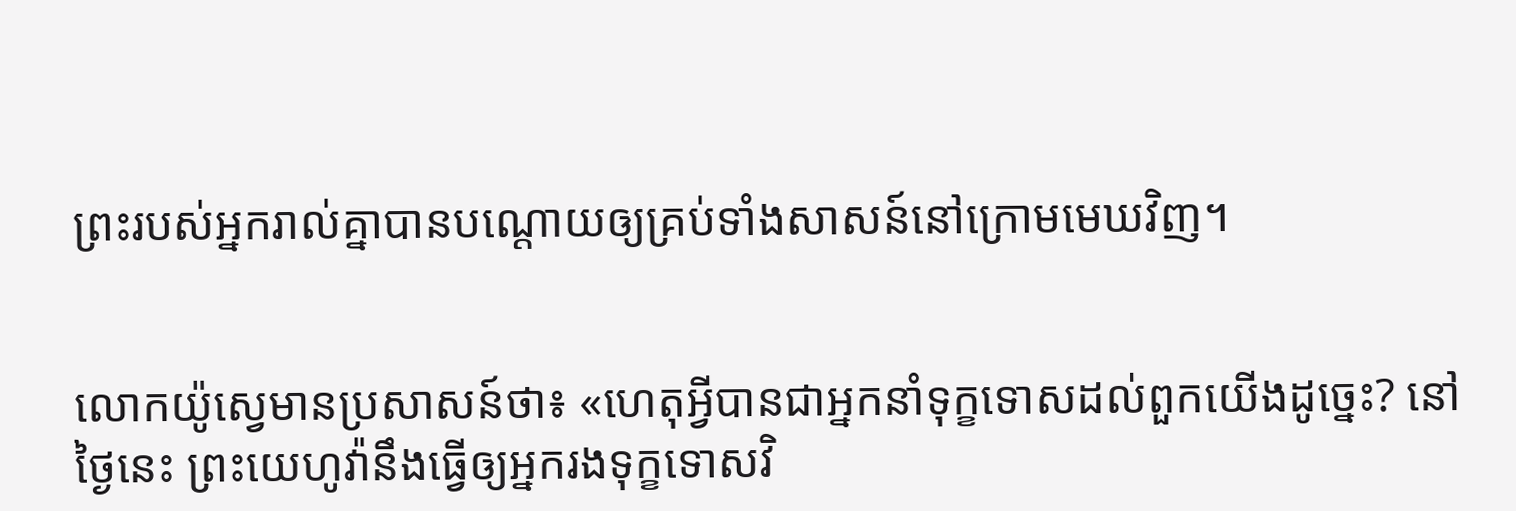ព្រះរបស់អ្នករាល់គ្នាបានបណ្ដោយឲ្យគ្រប់ទាំងសាសន៍នៅក្រោមមេឃវិញ។


លោកយ៉ូស្វេមានប្រសាសន៍ថា៖ «ហេតុអ្វីបានជាអ្នកនាំទុក្ខទោសដល់ពួកយើងដូច្នេះ? នៅថ្ងៃនេះ ព្រះ‌យេហូវ៉ានឹងធ្វើឲ្យអ្នករងទុក្ខទោសវិ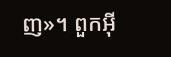ញ»។ ពួកអ៊ី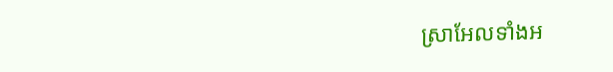ស្រា‌អែលទាំងអ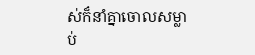ស់ក៏នាំគ្នាចោលសម្លាប់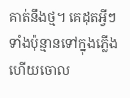គាត់នឹងថ្ម។ គេដុតអ្វីៗទាំងប៉ុន្មានទៅក្នុងភ្លើង ហើយចោល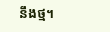នឹងថ្ម។